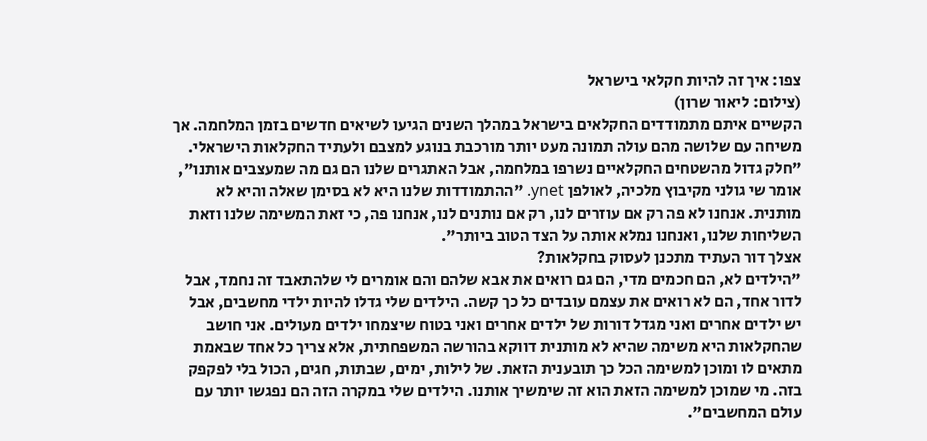צפו: איך זה להיות חקלאי בישראל
(צילום: ליאור שרון)
הקשיים איתם מתמודדים החקלאים בישראל במהלך השנים הגיעו לשיאים חדשים בזמן המלחמה. אך משיחה עם שלושה מהם עולה תמונה מעט יותר מורכבת בנוגע למצבם ולעתיד החקלאות הישראלי.
"חלק גדול מהשטחים החקלאיים נשרפו במלחמה, אבל האתגרים שלנו הם גם מה שמעצבים אותנו", אומר שי גולני מקיבוץ מלכיה, לאולפן ynet. "ההתמודדות שלנו היא לא בסימן שאלה והיא לא מותנית. אנחנו לא פה רק אם עוזרים לנו, רק אם נותנים לנו, אנחנו פה, כי זאת המשימה שלנו וזאת השליחות שלנו, ואנחנו נמלא אותה על הצד הטוב ביותר".
אצלך דור העתיד מתכנן לעסוק בחקלאות?
"הילדים לא, הם חכמים מדי, הם גם רואים את אבא שלהם והם אומרים לי שלהתאבד זה נחמד, אבל לדור אחד, הם לא רואים את עצמם עובדים כל כך קשה. הילדים שלי גדלו להיות ילדי מחשבים, אבל יש ילדים אחרים ואני מגדל דורות של ילדים אחרים ואני בטוח שיצמחו ילדים מעולים. אני חושב שהחקלאות היא משימה שהיא לא מותנית דווקא בהורשה המשפחתית, אלא צריך כל אחד שבאמת מתאים לו ומוכן למשימה הכל כך תובענית הזאת. של לילות, ימים, שבתות, חגים, הכול בלי לפקפק בזה. מי שמוכן למשימה הזאת הוא זה שימשיך אותנו. הילדים שלי במקרה הזה הם נפגשו יותר עם עולם המחשבים".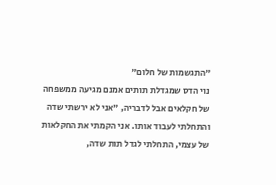"התגשמות של חלום"
נוי הדס שמגדלת תותים אמנם מגיעה ממשפחה של חקלאים אבל לדבריה, "אני לא ירשתי שדה והתחלתי לעבוד אותו. אני הקמתי את החקלאות של עצמי, התחלתי לגדל תות שדה,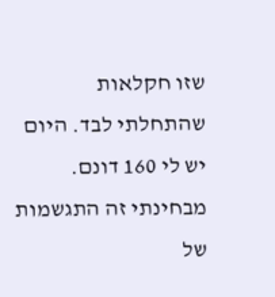שזו חקלאות שהתחלתי לבד. היום יש לי 160 דונם. מבחינתי זה התגשמות של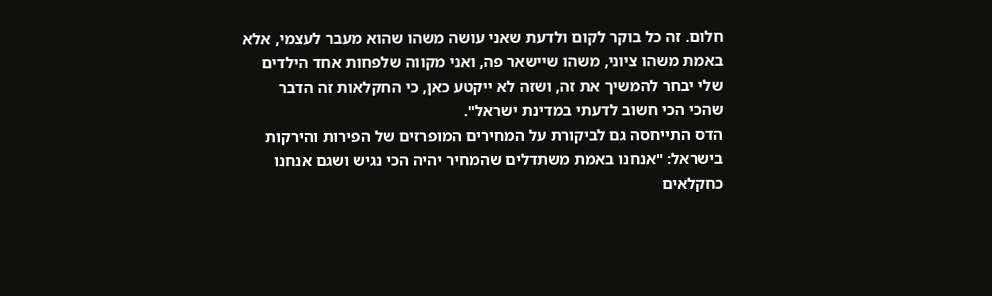חלום. זה כל בוקר לקום ולדעת שאני עושה משהו שהוא מעבר לעצמי, אלא באמת משהו ציוני, משהו שיישאר פה, ואני מקווה שלפחות אחד הילדים שלי יבחר להמשיך את זה, ושזה לא ייקטע כאן, כי החקלאות זה הדבר שהכי הכי חשוב לדעתי במדינת ישראל".
הדס התייחסה גם לביקורת על המחירים המופרזים של הפירות והירקות בישראל: "אנחנו באמת משתדלים שהמחיר יהיה הכי נגיש ושגם אנחנו כחקלאים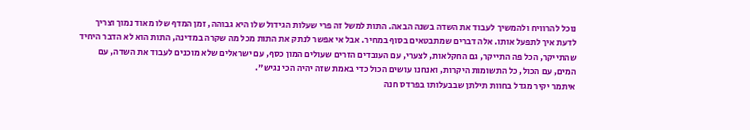נוכל להרוויח ולהמשיך לעבוד את השדה בשנה הבאה. התות למשל זה פרי שעלות הגידול שלו היא גבוהה, זמן המדף שלו מאוד נמוך וצריך לדעת איך לתפעל אותו. אלה דברים שמתבטאים בסוף במחיר. אבל אי אפשר לנתק את התות מכל מה שקרה במדינה, התות הוא לא הדבר היחיד שהתייקר, הכל פה התייקר, גם החקלאות, לצערי, עם העובדים הזרים שעולים המון כסף, עם ישראלים שלא מוכנים לעבוד את השדה, עם המים, עם הכול, כל התשומות היקרות, ואנחנו עושים הכול כדי באמת שזה יהיה הכי נגיש".
איתמר יקיר מגדל בחוות תילתן שבבעלותו בפרדס חנה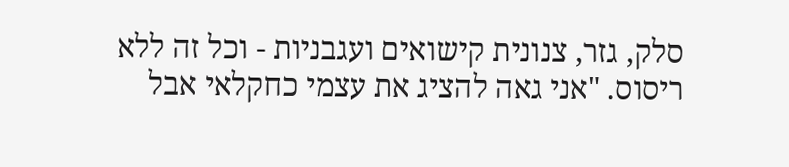סלק, גזר, צנונית קישואים ועגבניות - וכל זה ללא ריסוס. "אני גאה להציג את עצמי כחקלאי אבל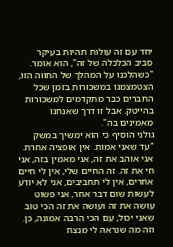יחד עם זה עולות תהיות בעיקר סביב הכלכלה של זה", הוא אומר. "כשהלכנו על המהלך של החווה הזו, הצטמצמנו במשכורות בזמן שכל החברים כבר מתקדמים למשכורות בהייטק. אבל זו דרך שאנחנו מאמינים בה".
גולני הוסיף כי הוא ימשיך במשק "עד שאני אמות. אין אופציה אחרת. אני אוהב את זה, אני מאמין בזה, אני חי את זה. זה החיים שלי, אין לי חיים אחרים, אין לי תחביבים, אני לא יודע לעשות שום דבר אחר, אני פשוט עושה את זה ועושה את זה הכי טוב שאני יכול, עם הכי הרבה אמונה, כן. וזה מה שנראה לי מנצח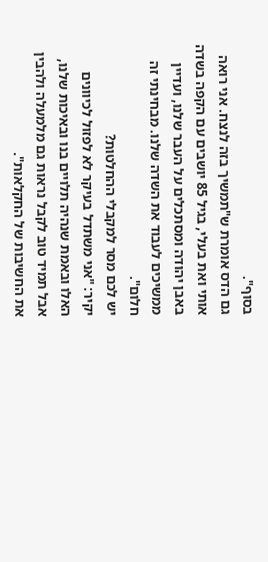בסוף".
גם הדס אומרת ש"תמשיך בזה לנצח. אני רואה אותי ואת בעלי, בגיל 85 יושבים עם הקפה בשדה באבן יהודה ומסתכלים על העבר שלנו, ועדיין ממשיכים לעבוד את השדה שלנו. מבחינתי זה חלום".
יש לכם מסר למקבלי ההחלטות?
יקיר: "אני משתדל בעיקר לא לפזול לכיוונים האלו ובאמת שנהיה תלויים בנו ובאיכות שלנו, אבל תמיד טוב לקבל נראות גם מלמעלה ולהבין את החשיבות של החקלאות".